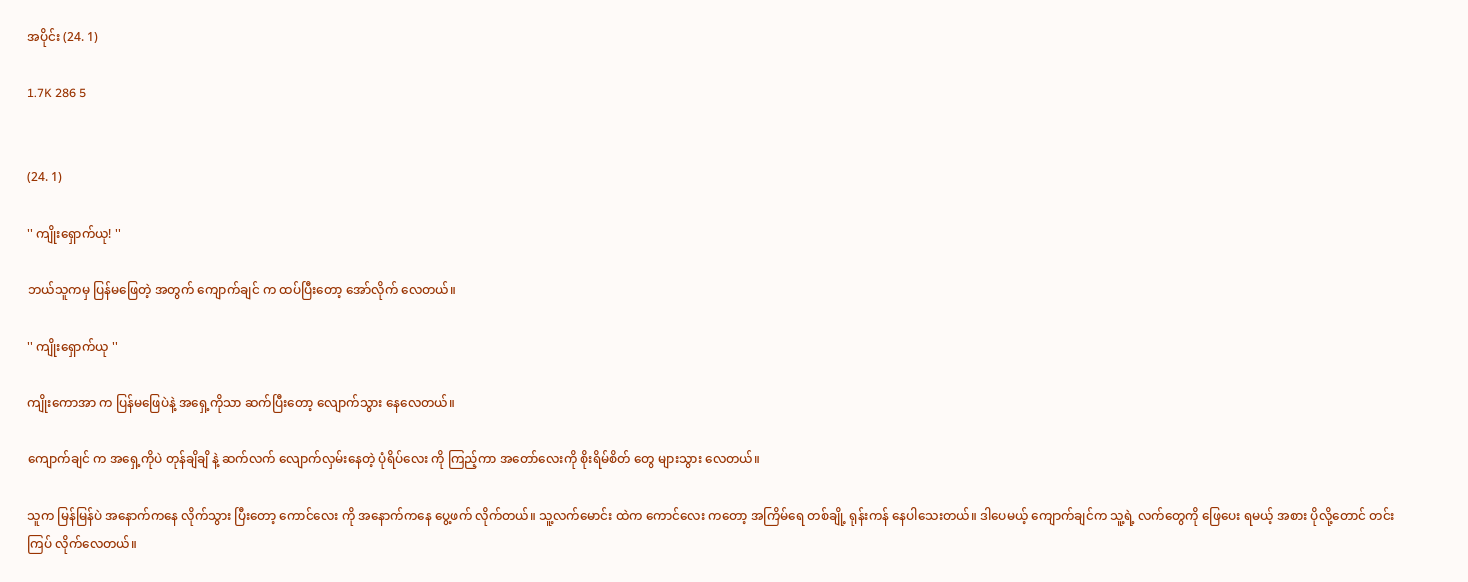အပိုင်း (24. 1)

1.7K 286 5


(24. 1)

'' ကျိုးရှောက်ယု! ''

ဘယ်သူကမှ ပြန်မဖြေတဲ့ အတွက် ကျောက်ချင် က ထပ်ပြီးတော့ အော်လိုက် လေတယ်။

'' ကျိုးရှောက်ယု ''

ကျိုးကောအာ က ပြန်မဖြေပဲနဲ့ အရှေ့ကိုသာ ဆက်ပြီးတော့ လျောက်သွား နေလေတယ်။

ကျောက်ချင် က အရှေ့ကိုပဲ တုန်ချိချိ နဲ့ ဆက်လက် လျောက်လှမ်းနေတဲ့ ပုံရိပ်လေး ကို ကြည့်ကာ အတော်လေးကို စိုးရိမ်စိတ် တွေ များသွား လေတယ်။

သူက မြန်မြန်ပဲ အနောက်ကနေ လိုက်သွား ပြီးတော့ ကောင်လေး ကို အနောက်ကနေ ပွေ့ဖက် လိုက်တယ်။ သူ့လက်မောင်း ထဲက ကောင်လေး ကတော့ အကြိမ်ရေ တစ်ချို့ ရုန်းကန် နေပါသေးတယ်။ ဒါပေမယ့် ကျောက်ချင်က သူ့ရဲ့ လက်တွေကို ဖြေပေး ရမယ့် အစား ပိုလို့တောင် တင်းကြပ် လိုက်လေတယ်။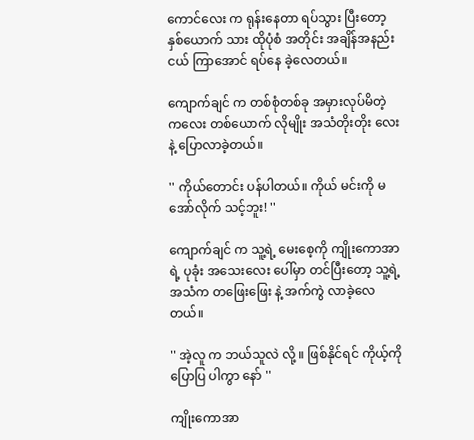ကောင်လေး က ရုန်းနေတာ ရပ်သွား ပြီးတော့ နှစ်ယောက် သား ထိုပုံစံ အတိုင်း အချိန်အနည်းငယ် ကြာအောင် ရပ်နေ ခဲ့လေတယ်။

ကျောက်ချင် က တစ်စုံတစ်ခု အမှားလုပ်မိတဲ့ ကလေး တစ်ယောက် လိုမျိုး အသံတိုးတိုး လေးနဲ့ ပြောလာခဲ့တယ်။

'' ကိုယ်တောင်း ပန်ပါတယ်။ ကိုယ် မင်းကို မအော်လိုက် သင့်ဘူး! ''

ကျောက်ချင် က သူ့ရဲ့ မေးစေ့ကို ကျိုးကောအာ ရဲ့ ပုခုံး အသေးလေး ပေါ်မှာ တင်ပြီးတော့ သူ့ရဲ့ အသံက တဖြေးဖြေး နဲ့ အက်ကွဲ လာခဲ့လေတယ်။

'' အဲ့လူ က ဘယ်သူလဲ လို့ ။ ဖြစ်နိုင်ရင် ကိုယ့်ကို ပြောပြ ပါကွာ နော် ''

ကျိုးကောအာ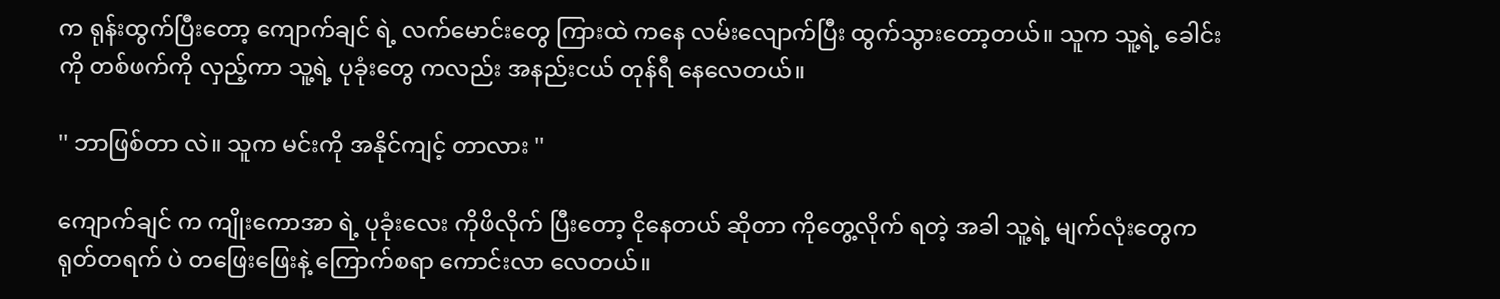က ရုန်းထွက်ပြီးတော့ ကျောက်ချင် ရဲ့ လက်မောင်းတွေ ကြားထဲ ကနေ လမ်းလျောက်ပြီး ထွက်သွားတော့တယ်။ သူက သူ့ရဲ့ ခေါင်းကို တစ်ဖက်ကို လှည့်ကာ သူ့ရဲ့ ပုခုံးတွေ ကလည်း အနည်းငယ် တုန်ရီ နေလေတယ်။

'' ဘာဖြစ်တာ လဲ။ သူက မင်းကို အနိုင်ကျင့် တာလား ''

ကျောက်ချင် က ကျိုးကောအာ ရဲ့ ပုခုံးလေး ကိုဖိလိုက် ပြီးတော့ ငိုနေတယ် ဆိုတာ ကိုတွေ့လိုက် ရတဲ့ အခါ သူ့ရဲ့ မျက်လုံးတွေက ရုတ်တရက် ပဲ တဖြေးဖြေးနဲ့ ကြောက်စရာ ကောင်းလာ လေတယ်။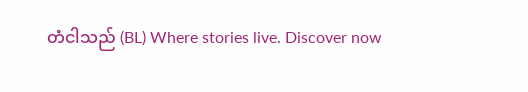တံငါသည် (BL) Where stories live. Discover now